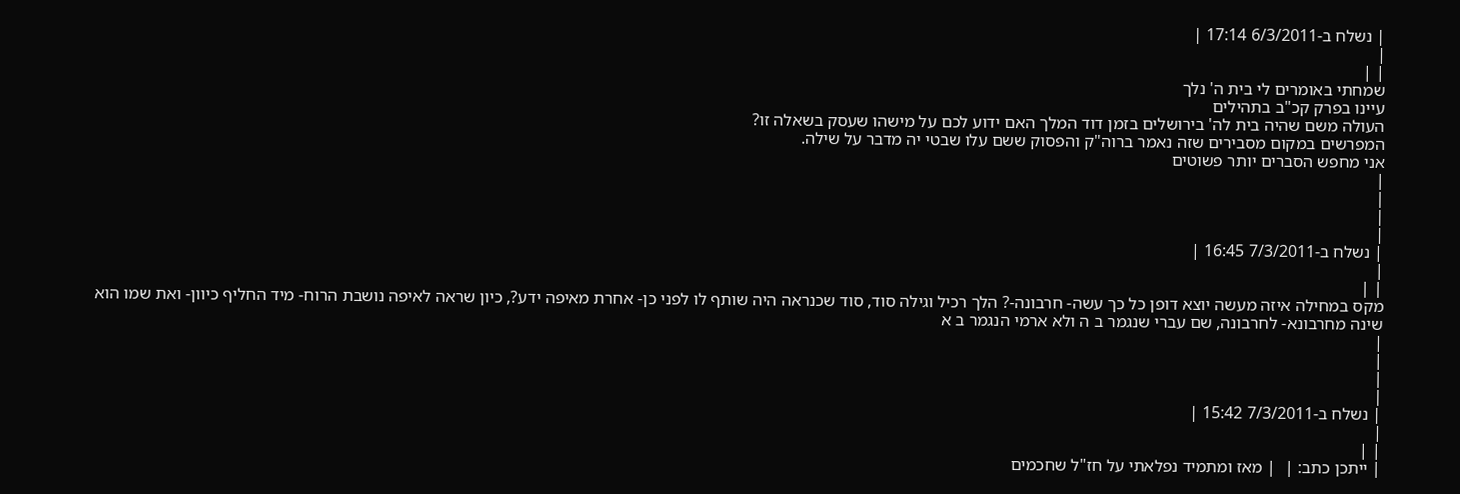| נשלח ב-6/3/2011 17:14 |
|
| |
שמחתי באומרים לי בית ה' נלך
עיינו בפרק קכ"ב בתהילים
העולה משם שהיה בית לה' בירושלים בזמן דוד המלך האם ידוע לכם על מישהו שעסק בשאלה זו?
המפרשים במקום מסבירים שזה נאמר ברוה"ק והפסוק ששם עלו שבטי יה מדבר על שילה.
אני מחפש הסברים יותר פשוטים
|
|
|
|
| נשלח ב-7/3/2011 16:45 |
|
| |
מקס במחילה איזה מעשה יוצא דופן כל כך עשה- חרבונה-? הלך רכיל וגילה סוד, סוד שכנראה היה שותף לו לפני כן- אחרת מאיפה ידע?, כיון שראה לאיפה נושבת הרוח- מיד החליף כיוון- ואת שמו הוא שינה מחרבונא- לחרבונה, שם עברי שנגמר ב ה ולא ארמי הנגמר ב א
|
|
|
|
| נשלח ב-7/3/2011 15:42 |
|
| |
| ייתכן כתב: |  | מאז ומתמיד נפלאתי על חז"ל שחכמים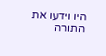היו וידעו את התורה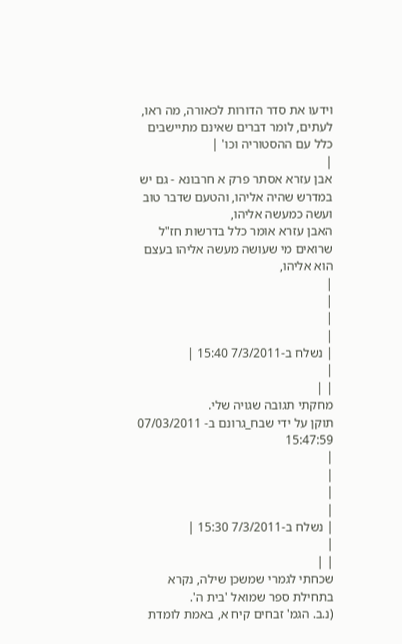וידעו את סדר הדורות לכאורה, מה ראו, לעתים, לומר דברים שאינם מתיישבים כלל עם ההסטוריה וכו' |
|
אבן עזרא אסתר פרק א חרבונא - גם יש במדרש שהיה אליהו, והטעם שדבר טוב ועשה כמעשה אליהו,
האבן עזרא אומר כלל בדרשות חז"ל שרואים מי שעושה מעשה אליהו בעצם הוא אליהו,
|
|
|
|
| נשלח ב-7/3/2011 15:40 |
|
| |
מחקתי תגובה שגויה שלי.
תוקן על ידי שבח_גרונם ב- 07/03/2011 15:47:59
|
|
|
|
| נשלח ב-7/3/2011 15:30 |
|
| |
שכחתי לגמרי שמשכן שילה, נקרא בתחילת ספר שמואל 'בית ה'.
(נ.ב. הגמ' זבחים קיח א, באמת לומדת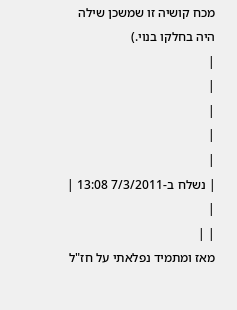מכח קושיה זו שמשכן שילה היה בחלקו בנוי.)
|
|
|
|
|
| נשלח ב-7/3/2011 13:08 |
|
| |
מאז ומתמיד נפלאתי על חז"ל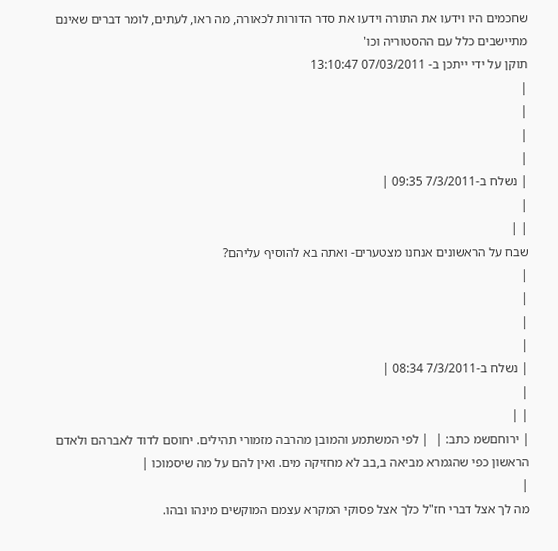שחכמים היו וידעו את התורה וידעו את סדר הדורות לכאורה, מה ראו, לעתים, לומר דברים שאינם מתיישבים כלל עם ההסטוריה וכו'
תוקן על ידי ייתכן ב- 07/03/2011 13:10:47
|
|
|
|
| נשלח ב-7/3/2011 09:35 |
|
| |
שבח על הראשונים אנחנו מצטערים- ואתה בא להוסיף עליהם?
|
|
|
|
| נשלח ב-7/3/2011 08:34 |
|
| |
| ירוחםשמ כתב: |  | לפי המשתמע והמובן מהרבה מזמורי תהילים. יחוסם לדוד לאברהם ולאדם הראשון כפי שהגמרא מביאה ב,בב לא מחזיקה מים. ואין להם על מה שיסמוכו |
|
מה לך אצל דברי חז"ל כלך אצל פסוקי המקרא עצמם המוקשים מינהו ובהו.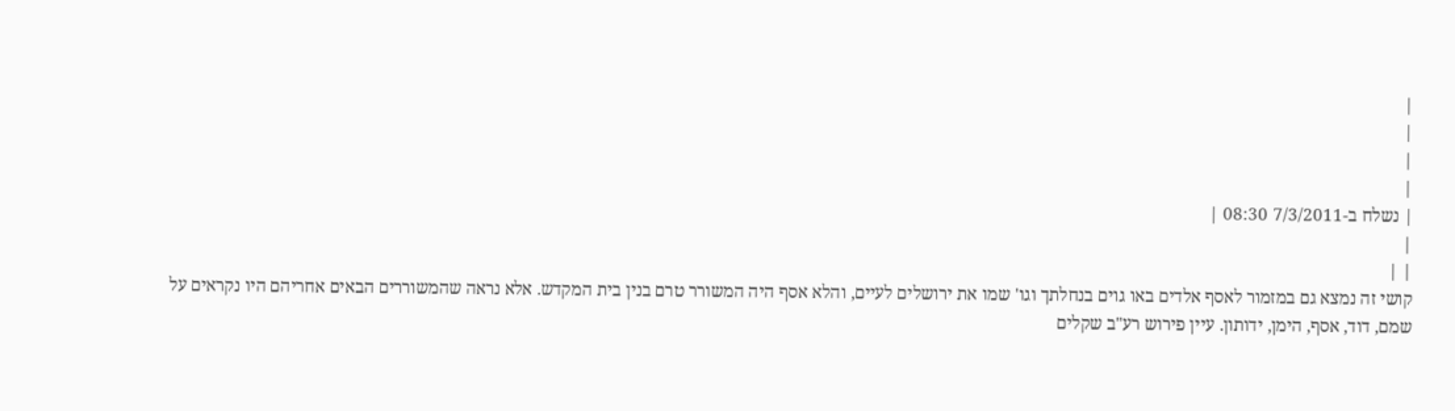|
|
|
|
| נשלח ב-7/3/2011 08:30 |
|
| |
קושי זה נמצא גם במזמור לאסף אלדים באו גוים בנחלתך וגו' שמו את ירושלים לעיים, והלא אסף היה המשורר טרם בנין בית המקדש. אלא נראה שהמשוררים הבאים אחריהם היו נקראים על שמם, דוד, אסף, הימן, ידותון. עיין פירוש רע"ב שקלים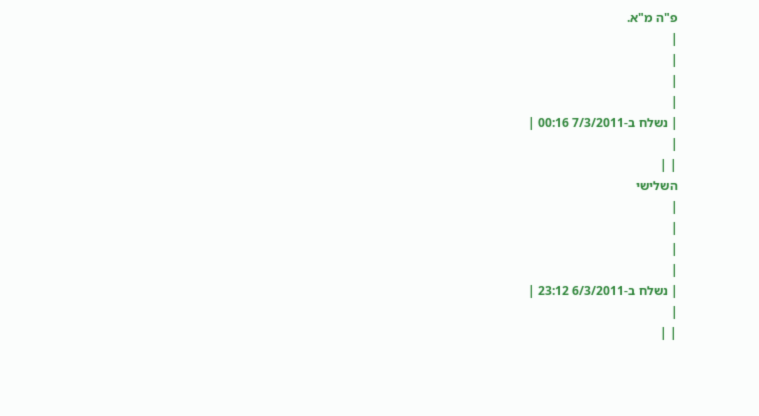פ"ה מ"א.
|
|
|
|
| נשלח ב-7/3/2011 00:16 |
|
| |
השלישי
|
|
|
|
| נשלח ב-6/3/2011 23:12 |
|
| |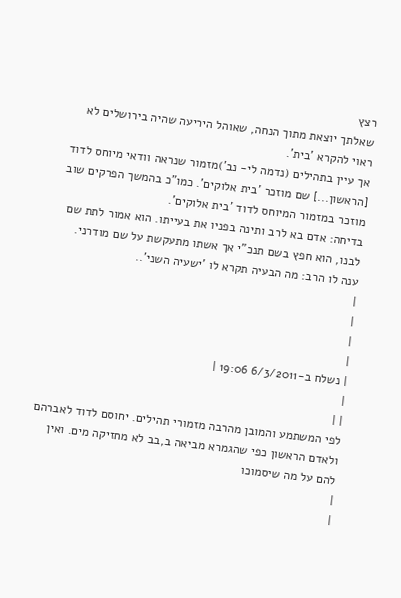רצץ
שאלתך יוצאת מתוך הנחה, שאוהל היריעה שהיה בירושלים לא ראוי להקרא 'בית'.
אך עיין בתהילים (נדמה לי- נב')מזמור שנראה וודאי מיוחס לדוד [הראשון...] שם מוזכר 'בית אלוקים'. כמו"כ בהמשך הפרקים שוב מוזכר במזמור המיוחס לדוד 'בית אלוקים'.
בדיחה: אדם בא לרב ותינה בפניו את בעייתו. הוא אמור לתת שם לבנו, הוא חפץ בשם תנכ"י אך אשתו מתעקשת על שם מודרני. ענה לו הרב: מה הבעיה תקרא לו 'ישעיה השני'..
|
|
|
|
| נשלח ב-6/3/2011 19:06 |
|
| |
לפי המשתמע והמובן מהרבה מזמורי תהילים. יחוסם לדוד לאברהם ולאדם הראשון כפי שהגמרא מביאה ב,בב לא מחזיקה מים. ואין להם על מה שיסמוכו
|
|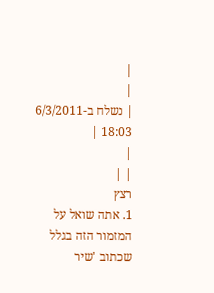|
|
| נשלח ב-6/3/2011 18:03 |
|
| |
רצץ
1. אתה שואל על המזמור הזה בגלל שכתוב 'שיר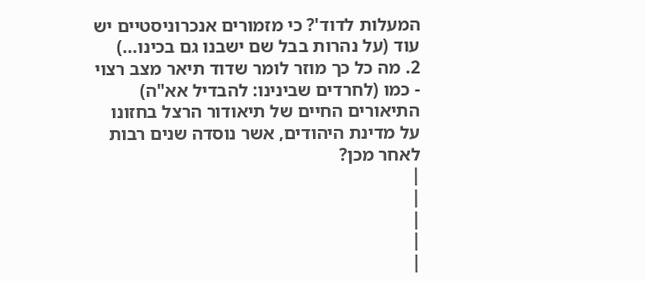המעלות לדוד'? כי מזמורים אנכרוניסטיים יש עוד (על נהרות בבל שם ישבנו גם בכינו...)
2. מה כל כך מוזר לומר שדוד תיאר מצב רצוי - כמו (לחרדים שבינינו: להבדיל אא"ה) התיאורים החיים של תיאודור הרצל בחזונו על מדינת היהודים, אשר נוסדה שנים רבות לאחר מכן?
|
|
|
|
|